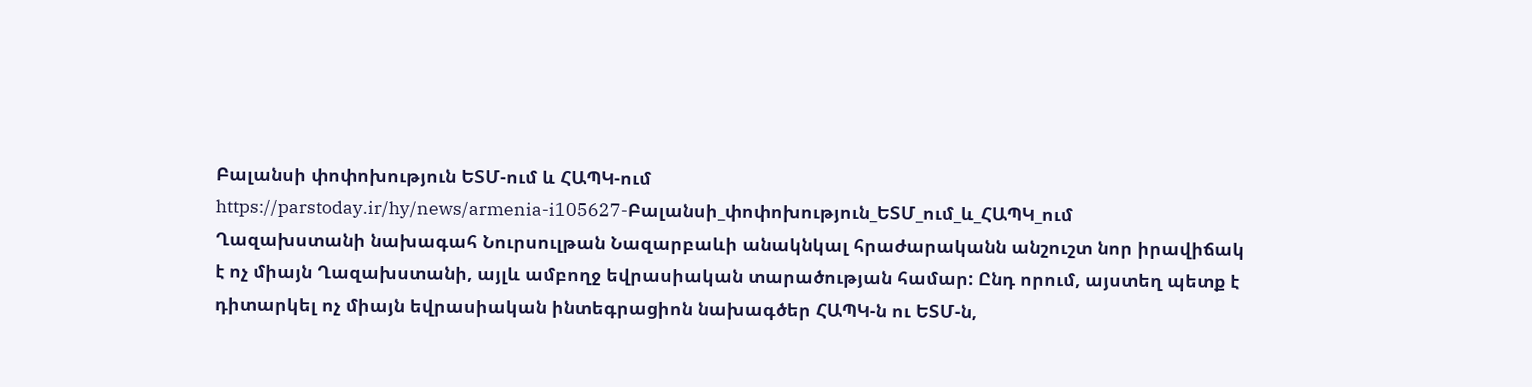Բալանսի փոփոխություն ԵՏՄ-ում և ՀԱՊԿ-ում
https://parstoday.ir/hy/news/armenia-i105627-Բալանսի_փոփոխություն_ԵՏՄ_ում_և_ՀԱՊԿ_ում
Ղազախստանի նախագահ Նուրսուլթան Նազարբաևի անակնկալ հրաժարականն անշուշտ նոր իրավիճակ է ոչ միայն Ղազախստանի, այլև ամբողջ եվրասիական տարածության համար: Ընդ որում, այստեղ պետք է դիտարկել ոչ միայն եվրասիական ինտեգրացիոն նախագծեր ՀԱՊԿ-ն ու ԵՏՄ-ն,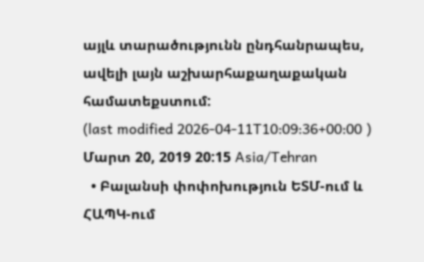այլև տարածությունն ընդհանրապես, ավելի լայն աշխարհաքաղաքական համատեքստում:
(last modified 2026-04-11T10:09:36+00:00 )
Մարտ 20, 2019 20:15 Asia/Tehran
  • Բալանսի փոփոխություն ԵՏՄ-ում և ՀԱՊԿ-ում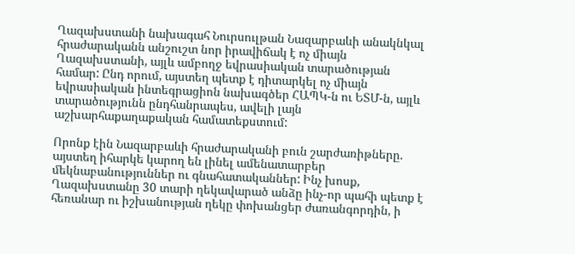Ղազախստանի նախագահ Նուրսուլթան Նազարբաևի անակնկալ հրաժարականն անշուշտ նոր իրավիճակ է ոչ միայն Ղազախստանի, այլև ամբողջ եվրասիական տարածության համար: Ընդ որում, այստեղ պետք է դիտարկել ոչ միայն եվրասիական ինտեգրացիոն նախագծեր ՀԱՊԿ-ն ու ԵՏՄ-ն, այլև տարածությունն ընդհանրապես, ավելի լայն աշխարհաքաղաքական համատեքստում:

Որոնք էին Նազարբաևի հրաժարականի բուն շարժառիթները. այստեղ իհարկե կարող են լինել ամենատարբեր մեկնաբանություններ ու գնահատականներ: Ինչ խոսք, Ղազախստանը 30 տարի ղեկավարած անձը ինչ-որ պահի պետք է հեռանար ու իշխանության ղեկը փոխանցեր ժառանգորդին, ի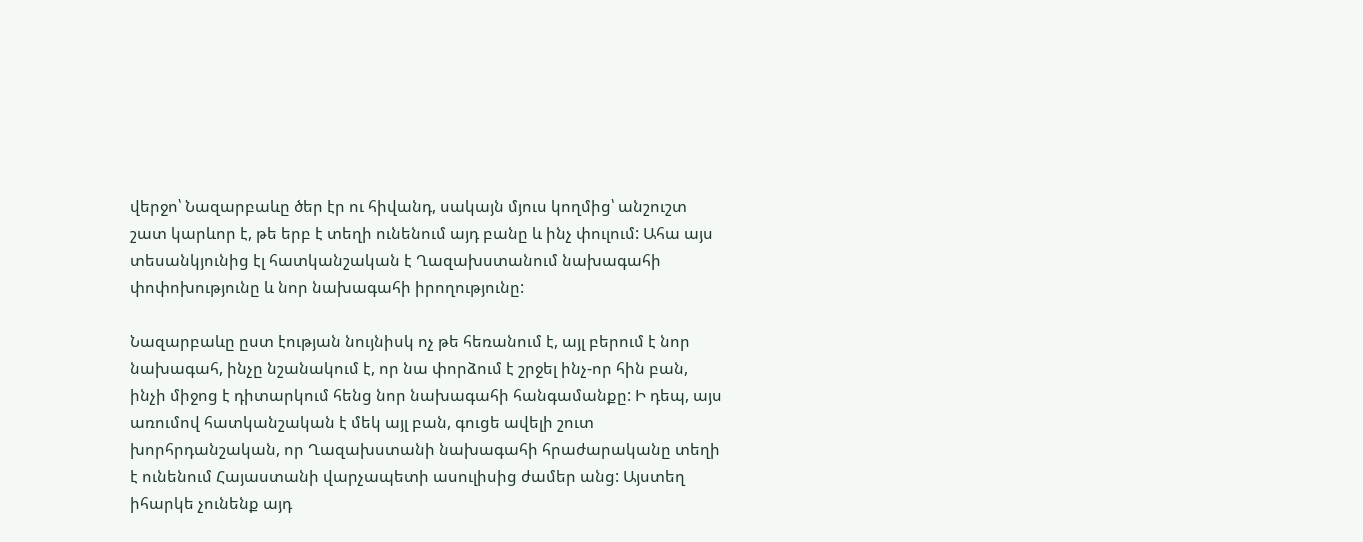վերջո՝ Նազարբաևը ծեր էր ու հիվանդ, սակայն մյուս կողմից՝ անշուշտ շատ կարևոր է, թե երբ է տեղի ունենում այդ բանը և ինչ փուլում: Ահա այս տեսանկյունից էլ հատկանշական է Ղազախստանում նախագահի փոփոխությունը և նոր նախագահի իրողությունը:

Նազարբաևը ըստ էության նույնիսկ ոչ թե հեռանում է, այլ բերում է նոր նախագահ, ինչը նշանակում է, որ նա փորձում է շրջել ինչ-որ հին բան, ինչի միջոց է դիտարկում հենց նոր նախագահի հանգամանքը: Ի դեպ, այս առումով հատկանշական է մեկ այլ բան, գուցե ավելի շուտ խորհրդանշական, որ Ղազախստանի նախագահի հրաժարականը տեղի է ունենում Հայաստանի վարչապետի ասուլիսից ժամեր անց: Այստեղ իհարկե չունենք այդ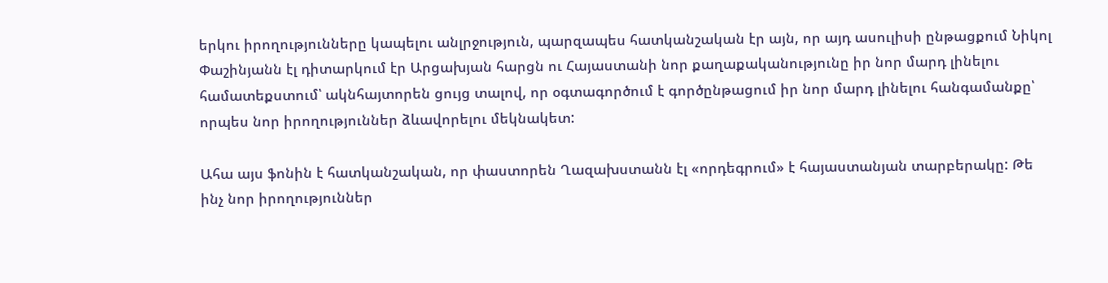երկու իրողությունները կապելու անլրջություն, պարզապես հատկանշական էր այն, որ այդ ասուլիսի ընթացքում Նիկոլ Փաշինյանն էլ դիտարկում էր Արցախյան հարցն ու Հայաստանի նոր քաղաքականությունը իր նոր մարդ լինելու համատեքստում՝ ակնհայտորեն ցույց տալով, որ օգտագործում է գործընթացում իր նոր մարդ լինելու հանգամանքը՝ որպես նոր իրողություններ ձևավորելու մեկնակետ:

Ահա այս ֆոնին է հատկանշական, որ փաստորեն Ղազախստանն էլ «որդեգրում» է հայաստանյան տարբերակը: Թե ինչ նոր իրողություններ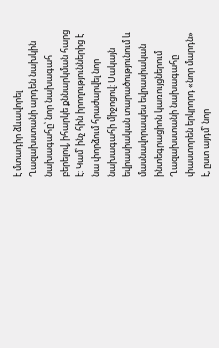է մտադիր ձևավորել Ղազախստանի արդեն նախկին նախագահը՝ նոր նախագահ բերելով, իհարկե քննարկման հարց է: Կամ՝ ինչ հին իրողություններից է նա փորձում հրաժարվել նոր նախագահի միջոցով: Սակայն եվրասիական տարածությունում և մասնավորապես եվրասիական ինտեգրացիոն կառույցներում Ղազախստանի նախագահը փաստորեն երկրորդ «նոր մարդն» է, ըստ այդմ՝ նոր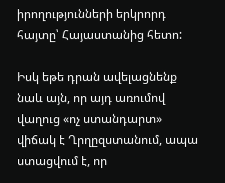իրողությունների երկրորդ հայտը՝ Հայաստանից հետո:

Իսկ եթե դրան ավելացնենք նաև այն, որ այդ առումով վաղուց «ոչ ստանդարտ» վիճակ է Ղրղըզստանում, ապա ստացվում է, որ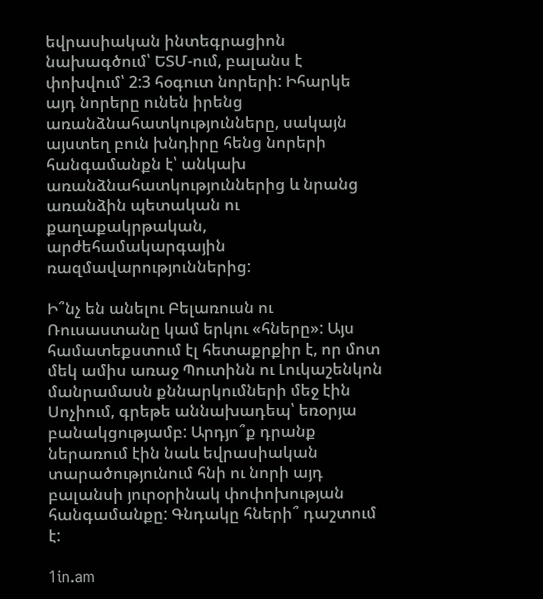եվրասիական ինտեգրացիոն նախագծում՝ ԵՏՄ-ում, բալանս է փոխվում՝ 2:3 հօգուտ նորերի: Իհարկե այդ նորերը ունեն իրենց առանձնահատկությունները, սակայն այստեղ բուն խնդիրը հենց նորերի հանգամանքն է՝ անկախ առանձնահատկություններից և նրանց առանձին պետական ու քաղաքակրթական, արժեհամակարգային ռազմավարություններից:

Ի՞նչ են անելու Բելառուսն ու Ռուսաստանը կամ երկու «հները»: Այս համատեքստում էլ հետաքրքիր է, որ մոտ մեկ ամիս առաջ Պուտինն ու Լուկաշենկոն մանրամասն քննարկումների մեջ էին Սոչիում, գրեթե աննախադեպ՝ եռօրյա բանակցությամբ: Արդյո՞ք դրանք ներառում էին նաև եվրասիական տարածությունում հնի ու նորի այդ բալանսի յուրօրինակ փոփոխության հանգամանքը: Գնդակը հների՞ դաշտում է:

1in.am